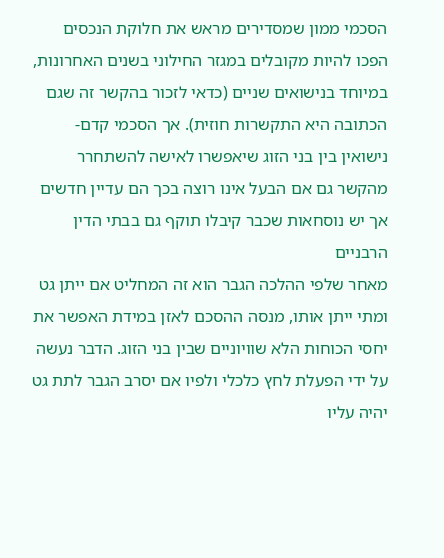הסכמי ממון שמסדירים מראש את חלוקת הנכסים הפכו להיות מקובלים במגזר החילוני בשנים האחרונות, במיוחד בנישואים שניים (כדאי לזכור בהקשר זה שגם הכתובה היא התקשרות חוזית). אך הסכמי קדם-נישואין בין בני הזוג שיאפשרו לאישה להשתחרר מהקשר גם אם הבעל אינו רוצה בכך הם עדיין חדשים אך יש נוסחאות שכבר קיבלו תוקף גם בבתי הדין הרבניים
מאחר שלפי ההלכה הגבר הוא זה המחליט אם ייתן גט ומתי ייתן אותו, מנסה ההסכם לאזן במידת האפשר את יחסי הכוחות הלא שוויוניים שבין בני הזוג. הדבר נעשה על ידי הפעלת לחץ כלכלי ולפיו אם יסרב הגבר לתת גט יהיה עליו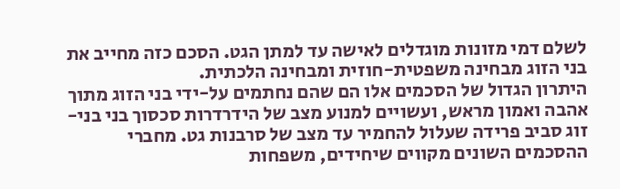לשלם דמי מזונות מוגדלים לאישה עד למתן הגט. הסכם כזה מחייב את בני הזוג מבחינה משפטית-חוזית ומבחינה הלכתית.
היתרון הגדול של הסכמים אלו הם שהם נחתמים על-ידי בני הזוג מתוך אהבה ואמון מראש, ועשויים למנוע מצב של הידרדרות סכסוך בני בני-זוג סביב פרידה שעלול להחמיר עד מצב של סרבנות גט. מחברי ההסכמים השונים מקווים שיחידים, משפחות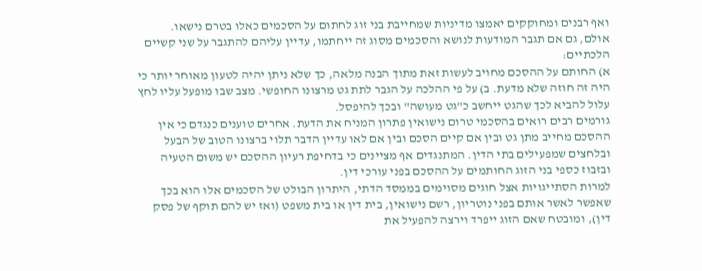ואף רבנים ומחוקקים יאמצו מדיניות שמחייבת בני זוג לחתום על הסכמים כאלו בטרם נישאו.
אולם, גם אם תגבר המודעות לנושא והסכמים מסוג זה ייחתמו, עדיין עליהם להתגבר על שני קשיים הלכתיים:
א) החותם על ההסכם מחויב לעשות זאת מתוך הבנה מלאה, כך שלא ניתן יהיה לטעון מאוחר יותר כי היה זה חוזה שלא מדעת. ב) על פי ההלכה על הגבר לתת גט מרצונו החופשי. מצב שבו מופעל עליו לחץ עלול להביא לכך שהגט ייחשב כ"גט מעושה" ובכך להיפסל.
גורמים רבים רואים בהסכמי טרום נישואין פתרון המניח את הדעת. אחרים טוענים כנגדם כי אין ההסכם מחייב מתן גט ובין אם קיים הסכם ובין אם לאו עדיין הדבר תלוי ברצונו הטוב של הבעל ובלחצים שמפעילים בתי הדין. המתנגדים אף מציינים כי בדחיפת רעיון ההסכם יש משום הטעיה ובזבוז כספי בני הזוג החותמים על ההסכם בפני עורכי דין.
למרות הסתייגויות אצל חוגים מסוימים בממסד הדתי, היתרון הבולט של הסכמים אלו הוא בכך שאפשר לאשר אותם בפני נוטריון, רשם נישואין, בית דין או בית משפט (ואז יש להם תוקף של פסק דין), ומובטח שאם הזוג ייפרד וירצה להפעיל את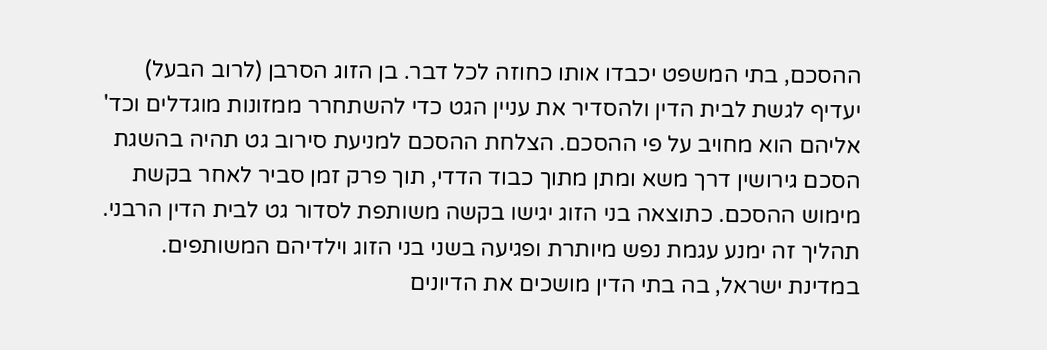ההסכם, בתי המשפט יכבדו אותו כחוזה לכל דבר. בן הזוג הסרבן (לרוב הבעל) יעדיף לגשת לבית הדין ולהסדיר את עניין הגט כדי להשתחרר ממזונות מוגדלים וכד' אליהם הוא מחויב על פי ההסכם. הצלחת ההסכם למניעת סירוב גט תהיה בהשגת הסכם גירושין דרך משא ומתן מתוך כבוד הדדי, תוך פרק זמן סביר לאחר בקשת מימוש ההסכם. כתוצאה בני הזוג יגישו בקשה משותפת לסדור גט לבית הדין הרבני. תהליך זה ימנע עגמת נפש מיותרת ופגיעה בשני בני הזוג וילדיהם המשותפים.
במדינת ישראל, בה בתי הדין מושכים את הדיונים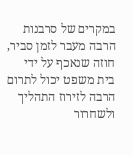במקרים של סרבנות הרבה מעבר לזמן סביר, חוזה שנאכף על ידי בית משפט יכול לתרום הרבה לזירוז התהליך ולשחרור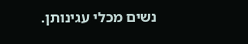נשים מכלי עגינותן.